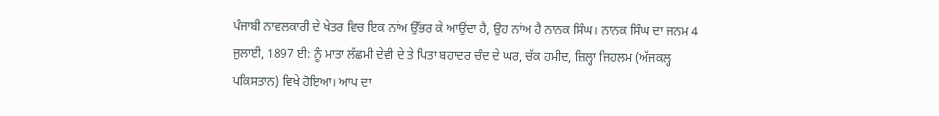ਪੰਜਾਬੀ ਨਾਵਲਕਾਰੀ ਦੇ ਖੇਤਰ ਵਿਚ ਇਕ ਨਾਂਅ ਉੱਭਰ ਕੇ ਆਉਂਦਾ ਹੈ, ਉਹ ਨਾਂਅ ਹੈ ਨਾਨਕ ਸਿੰਘ। ਨਾਨਕ ਸਿੰਘ ਦਾ ਜਨਮ 4 ਜੁਲਾਈ, 1897 ਈ: ਨੂੰ ਮਾਤਾ ਲੱਛਮੀ ਦੇਵੀ ਦੇ ਤੇ ਪਿਤਾ ਬਹਾਦਰ ਚੰਦ ਦੇ ਘਰ, ਚੱਕ ਹਮੀਦ, ਜ਼ਿਲ੍ਹਾ ਜਿਹਲਮ (ਅੱਜਕਲ੍ਹ ਪਕਿਸਤਾਨ) ਵਿਖੇ ਹੋਇਆ। ਆਪ ਦਾ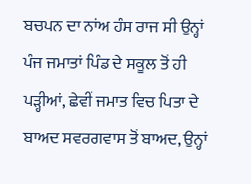ਬਚਪਨ ਦਾ ਨਾਂਅ ਹੰਸ ਰਾਜ ਸੀ ਉਨ੍ਹਾਂ ਪੰਜ ਜਮਾਤਾਂ ਪਿੰਡ ਦੇ ਸਕੂਲ ਤੋਂ ਹੀ ਪੜ੍ਹੀਆਂ, ਛੇਵੀਂ ਜਮਾਤ ਵਿਚ ਪਿਤਾ ਦੇ ਬਾਅਦ ਸਵਰਗਵਾਸ ਤੋਂ ਬਾਅਦ, ਉਨ੍ਹਾਂ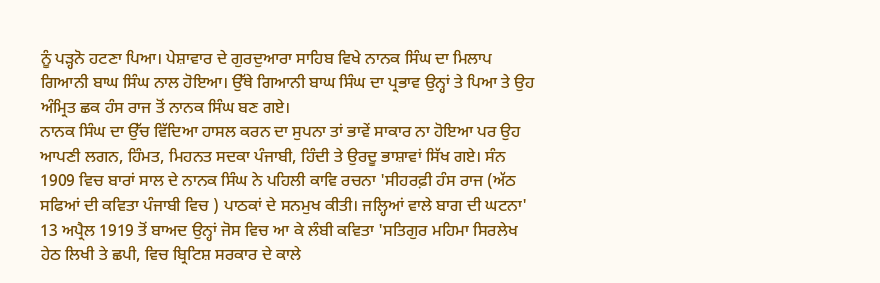ਨੂੰ ਪੜ੍ਹਨੋ ਹਟਣਾ ਪਿਆ। ਪੇਸ਼ਾਵਾਰ ਦੇ ਗੁਰਦੁਆਰਾ ਸਾਹਿਬ ਵਿਖੇ ਨਾਨਕ ਸਿੰਘ ਦਾ ਮਿਲਾਪ ਗਿਆਨੀ ਬਾਘ ਸਿੰਘ ਨਾਲ ਹੋਇਆ। ਉੱਥੇ ਗਿਆਨੀ ਬਾਘ ਸਿੰਘ ਦਾ ਪ੍ਰਭਾਵ ਉਨ੍ਹਾਂ ਤੇ ਪਿਆ ਤੇ ਉਹ ਅੰਮ੍ਰਿਤ ਛਕ ਹੰਸ ਰਾਜ ਤੋਂ ਨਾਨਕ ਸਿੰਘ ਬਣ ਗਏ।
ਨਾਨਕ ਸਿੰਘ ਦਾ ਉੱਚ ਵਿੱਦਿਆ ਹਾਸਲ ਕਰਨ ਦਾ ਸੁਪਨਾ ਤਾਂ ਭਾਵੇਂ ਸਾਕਾਰ ਨਾ ਹੋਇਆ ਪਰ ਉਹ ਆਪਣੀ ਲਗਨ, ਹਿੰਮਤ, ਮਿਹਨਤ ਸਦਕਾ ਪੰਜਾਬੀ, ਹਿੰਦੀ ਤੇ ਉਰਦੂ ਭਾਸ਼ਾਵਾਂ ਸਿੱਖ ਗਏ। ਸੰਨ 1909 ਵਿਚ ਬਾਰਾਂ ਸਾਲ ਦੇ ਨਾਨਕ ਸਿੰਘ ਨੇ ਪਹਿਲੀ ਕਾਵਿ ਰਚਨਾ 'ਸੀਹਰਫ਼ੀ ਹੰਸ ਰਾਜ (ਅੱਠ ਸਫਿਆਂ ਦੀ ਕਵਿਤਾ ਪੰਜਾਬੀ ਵਿਚ ) ਪਾਠਕਾਂ ਦੇ ਸਨਮੁਖ ਕੀਤੀ। ਜਲ੍ਹਿਆਂ ਵਾਲੇ ਬਾਗ ਦੀ ਘਟਨਾ' 13 ਅਪ੍ਰੈਲ 1919 ਤੋਂ ਬਾਅਦ ਉਨ੍ਹਾਂ ਜੋਸ ਵਿਚ ਆ ਕੇ ਲੰਬੀ ਕਵਿਤਾ 'ਸਤਿਗੁਰ ਮਹਿਮਾ ਸਿਰਲੇਖ ਹੇਠ ਲਿਖੀ ਤੇ ਛਪੀ, ਵਿਚ ਬ੍ਰਿਟਿਸ਼ ਸਰਕਾਰ ਦੇ ਕਾਲੇ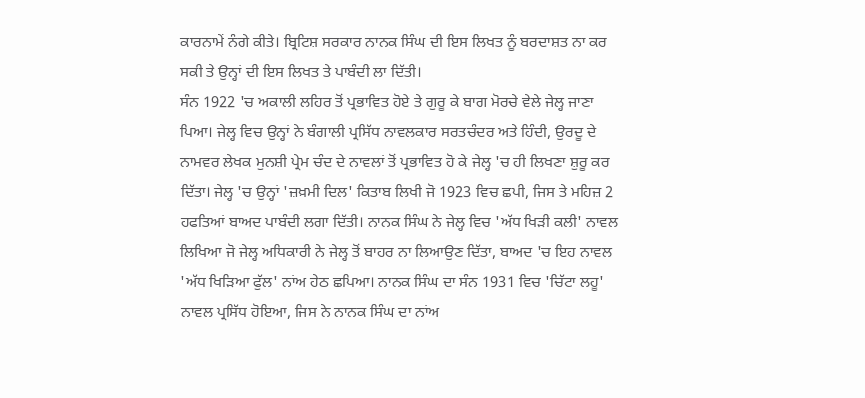ਕਾਰਨਾਮੇਂ ਨੰਗੇ ਕੀਤੇ। ਬ੍ਰਿਟਿਸ਼ ਸਰਕਾਰ ਨਾਨਕ ਸਿੰਘ ਦੀ ਇਸ ਲਿਖਤ ਨੂੰ ਬਰਦਾਸ਼ਤ ਨਾ ਕਰ ਸਕੀ ਤੇ ਉਨ੍ਹਾਂ ਦੀ ਇਸ ਲਿਖਤ ਤੇ ਪਾਬੰਦੀ ਲਾ ਦਿੱਤੀ।
ਸੰਨ 1922 'ਚ ਅਕਾਲੀ ਲਹਿਰ ਤੋਂ ਪ੍ਰਭਾਵਿਤ ਹੋਏ ਤੇ ਗੁਰੂ ਕੇ ਬਾਗ ਮੋਰਚੇ ਵੇਲੇ ਜੇਲ੍ਹ ਜਾਣਾ ਪਿਆ। ਜੇਲ੍ਹ ਵਿਚ ਉਨ੍ਹਾਂ ਨੇ ਬੰਗਾਲੀ ਪ੍ਰਸਿੱਧ ਨਾਵਲਕਾਰ ਸਰਤਚੰਦਰ ਅਤੇ ਹਿੰਦੀ, ਉਰਦੂ ਦੇ ਨਾਮਵਰ ਲੇਖਕ ਮੁਨਸ਼ੀ ਪ੍ਰੇਮ ਚੰਦ ਦੇ ਨਾਵਲਾਂ ਤੋਂ ਪ੍ਰਭਾਵਿਤ ਹੋ ਕੇ ਜੇਲ੍ਹ 'ਚ ਹੀ ਲਿਖਣਾ ਸ਼ੁਰੂ ਕਰ ਦਿੱਤਾ। ਜੇਲ੍ਹ 'ਚ ਉਨ੍ਹਾਂ 'ਜ਼ਖ਼ਮੀ ਦਿਲ' ਕਿਤਾਬ ਲਿਖੀ ਜੋ 1923 ਵਿਚ ਛਪੀ, ਜਿਸ ਤੇ ਮਹਿਜ਼ 2 ਹਫਤਿਆਂ ਬਾਅਦ ਪਾਬੰਦੀ ਲਗਾ ਦਿੱਤੀ। ਨਾਨਕ ਸਿੰਘ ਨੇ ਜੇਲ੍ਹ ਵਿਚ 'ਅੱਧ ਖਿੜੀ ਕਲੀ' ਨਾਵਲ ਲਿਖਿਆ ਜੋ ਜੇਲ੍ਹ ਅਧਿਕਾਰੀ ਨੇ ਜੇਲ੍ਹ ਤੋਂ ਬਾਹਰ ਨਾ ਲਿਆਉਣ ਦਿੱਤਾ, ਬਾਅਦ 'ਚ ਇਹ ਨਾਵਲ 'ਅੱਧ ਖਿੜਿਆ ਫੁੱਲ' ਨਾਂਅ ਹੇਠ ਛਪਿਆ। ਨਾਨਕ ਸਿੰਘ ਦਾ ਸੰਨ 1931 ਵਿਚ 'ਚਿੱਟਾ ਲਹੂ' ਨਾਵਲ ਪ੍ਰਸਿੱਧ ਹੋਇਆ, ਜਿਸ ਨੇ ਨਾਨਕ ਸਿੰਘ ਦਾ ਨਾਂਅ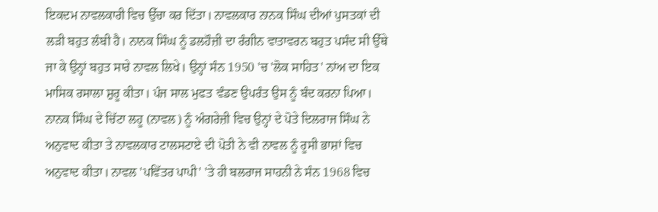ਇਕਦਮ ਨਾਵਲਕਾਰੀ ਵਿਚ ਉੱਚਾ ਕਰ ਦਿੱਤਾ। ਨਾਵਲਕਾਰ ਨਾਨਕ ਸਿੰਘ ਦੀਆਂ ਪੁਸਤਕਾਂ ਦੀ ਲੜੀ ਬਹੁਤ ਲੰਬੀ ਹੈ। ਨਾਨਕ ਸਿੰਘ ਨੂੰ ਡਲਹੌਜ਼ੀ ਦਾ ਰੰਗੀਨ ਵਾਤਾਵਰਨ ਬਹੁਤ ਪਸੰਦ ਸੀ ਉੱਥੇ ਜਾ ਕੇ ਉਨ੍ਹਾਂ ਬਹੁਤ ਸਾਰੇ ਨਾਵਲ ਲਿਖੇ। ਉਨ੍ਹਾਂ ਸੰਨ 1950 'ਚ 'ਲੋਕ ਸਾਹਿਤ' ਨਾਂਅ ਦਾ ਇਕ ਮਾਸਿਕ ਰਸਾਲਾ ਸ਼ੁਰੂ ਕੀਤਾ। ਪੰਜ ਸਾਲ ਮੁਫਤ ਵੰਡਣ ਉਪਰੰਤ ਉਸ ਨੂੰ ਬੰਦ ਕਰਨਾ ਪਿਆ।
ਨਾਨਕ ਸਿੰਘ ਦੇ ਚਿੱਟਾ ਲਹੂ (ਨਾਵਲ) ਨੂੰ ਅੰਗਰੇਜ਼ੀ ਵਿਚ ਉਨ੍ਹਾਂ ਦੇ ਪੋਤੇ ਦਿਲਰਾਜ ਸਿੰਘ ਨੇ ਅਨੁਵਾਦ ਕੀਤਾ ਤੇ ਨਾਵਲਕਾਰ ਟਾਲਸਟਾਏ ਦੀ ਪੋਤੀ ਨੇ ਵੀ ਨਾਵਲ ਨੂੰ ਰੂਸੀ ਭਾਸ਼ਾਂ ਵਿਚ ਅਨੁਵਾਦ ਕੀਤਾ। ਨਾਵਲ 'ਪਵਿੱਤਰ ਪਾਪੀ' 'ਤੇ ਹੀ ਬਲਰਾਜ ਸਾਹਨੀ ਨੇ ਸੰਨ 1968 ਵਿਚ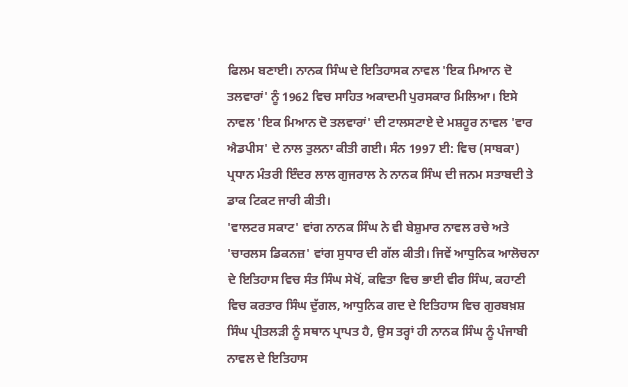ਫਿਲਮ ਬਣਾਈ। ਨਾਨਕ ਸਿੰਘ ਦੇ ਇਤਿਹਾਸਕ ਨਾਵਲ 'ਇਕ ਮਿਆਨ ਦੋ ਤਲਵਾਰਾਂ' ਨੂੰ 1962 ਵਿਚ ਸਾਹਿਤ ਅਕਾਦਮੀ ਪੁਰਸਕਾਰ ਮਿਲਿਆ। ਇਸੇ ਨਾਵਲ 'ਇਕ ਮਿਆਨ ਦੋ ਤਲਵਾਰਾਂ' ਦੀ ਟਾਲਸਟਾਏ ਦੇ ਮਸ਼ਹੂਰ ਨਾਵਲ 'ਵਾਰ ਐਡਪੀਸ' ਦੇ ਨਾਲ ਤੁਲਨਾ ਕੀਤੀ ਗਈ। ਸੰਨ 1997 ਈ: ਵਿਚ (ਸਾਬਕਾ) ਪ੍ਰਧਾਨ ਮੰਤਰੀ ਇੰਦਰ ਲਾਲ ਗੁਜਰਾਲ ਨੇ ਨਾਨਕ ਸਿੰਘ ਦੀ ਜਨਮ ਸਤਾਬਦੀ ਤੇ ਡਾਕ ਟਿਕਟ ਜਾਰੀ ਕੀਤੀ।
'ਵਾਲਟਰ ਸਕਾਟ' ਵਾਂਗ ਨਾਨਕ ਸਿੰਘ ਨੇ ਵੀ ਬੇਸ਼ੁਮਾਰ ਨਾਵਲ ਰਚੇ ਅਤੇ 'ਚਾਰਲਸ ਡਿਕਨਜ਼' ਵਾਂਗ ਸੁਧਾਰ ਦੀ ਗੱਲ ਕੀਤੀ। ਜਿਵੇਂ ਆਧੁਨਿਕ ਆਲੋਚਨਾ ਦੇ ਇਤਿਹਾਸ ਵਿਚ ਸੰਤ ਸਿੰਘ ਸੇਖੋਂ, ਕਵਿਤਾ ਵਿਚ ਭਾਈ ਵੀਰ ਸਿੰਘ, ਕਹਾਣੀ ਵਿਚ ਕਰਤਾਰ ਸਿੰਘ ਦੁੱਗਲ, ਆਧੁਨਿਕ ਗਦ ਦੇ ਇਤਿਹਾਸ ਵਿਚ ਗੁਰਬਖ਼ਸ਼ ਸਿੰਘ ਪ੍ਰੀਤਲੜੀ ਨੂੰ ਸਥਾਨ ਪ੍ਰਾਪਤ ਹੈ, ਉਸ ਤਰ੍ਹਾਂ ਹੀ ਨਾਨਕ ਸਿੰਘ ਨੂੰ ਪੰਜਾਬੀ ਨਾਵਲ ਦੇ ਇਤਿਹਾਸ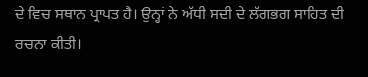ਦੇ ਵਿਚ ਸਥਾਨ ਪ੍ਰਾਪਤ ਹੈ। ਉਨ੍ਹਾਂ ਨੇ ਅੱਧੀ ਸਦੀ ਦੇ ਲੱਗਭਗ ਸਾਹਿਤ ਦੀ ਰਚਨਾ ਕੀਤੀ।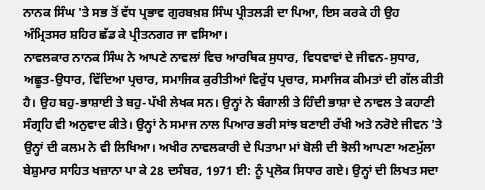ਨਾਨਕ ਸਿੰਘ 'ਤੇ ਸਭ ਤੋਂ ਵੱਧ ਪ੍ਰਭਾਵ ਗੁਰਬਖ਼ਸ਼ ਸਿੰਘ ਪ੍ਰੀਤਲੜੀ ਦਾ ਪਿਆ, ਇਸ ਕਰਕੇ ਹੀ ਉਹ ਅੰਮ੍ਰਿਤਸਰ ਸ਼ਹਿਰ ਛੱਡ ਕੇ ਪ੍ਰੀਤਨਗਰ ਜਾ ਵਸਿਆ।
ਨਾਵਲਕਾਰ ਨਾਨਕ ਸਿੰਘ ਨੇ ਆਪਣੇ ਨਾਵਲਾਂ ਵਿਚ ਆਰਥਿਕ ਸੁਧਾਰ, ਵਿਧਵਾਵਾਂ ਦੇ ਜੀਵਨ-ਸੁਧਾਰ, ਅਛੂਤ-ਉਧਾਰ, ਵਿੱਦਿਆ ਪ੍ਰਚਾਰ, ਸਮਾਜਿਕ ਕੁਰੀਤੀਆਂ ਵਿਰੁੱਧ ਪ੍ਰਚਾਰ, ਸਮਾਜਿਕ ਕੀਮਤਾਂ ਦੀ ਗੱਲ ਕੀਤੀ ਹੈ। ਉਹ ਬਹੁ-ਭਾਸ਼ਾਈ ਤੇ ਬਹੁ-ਪੱਖੀ ਲੇਖਕ ਸਨ। ਉਨ੍ਹਾਂ ਨੇ ਬੰਗਾਲੀ ਤੇ ਹਿੰਦੀ ਭਾਸ਼ਾ ਦੇ ਨਾਵਲ ਤੇ ਕਹਾਣੀ ਸੰਗ੍ਰਹਿ ਵੀ ਅਨੁਵਾਦ ਕੀਤੇ। ਉਨ੍ਹਾਂ ਨੇ ਸਮਾਜ ਨਾਲ ਪਿਆਰ ਭਰੀ ਸਾਂਝ ਬਣਾਈ ਰੱਖੀ ਅਤੇ ਨਰੋਏ ਜੀਵਨ 'ਤੇ ਉਨ੍ਹਾਂ ਦੀ ਕਲਮ ਨੇ ਵੀ ਲਿਖਿਆ। ਅਖੀਰ ਨਾਵਲਕਾਰੀ ਦੇ ਪਿਤਾਮਾ ਮਾਂ ਬੋਲੀ ਦੀ ਝੋਲੀ ਆਪਣਾ ਅਣਮੁੱਲਾ ਬੇਸ਼ੁਮਾਰ ਸਾਹਿਤ ਖਜ਼ਾਨਾ ਪਾ ਕੇ 28 ਦਸੰਬਰ, 1971 ਈ: ਨੂੰ ਪ੍ਰਲੋਕ ਸਿਧਾਰ ਗਏ। ਉਨ੍ਹਾਂ ਦੀ ਲਿਖਤ ਸਦਾ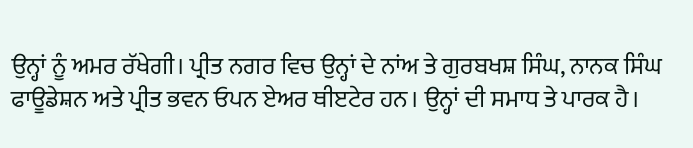ਉਨ੍ਹਾਂ ਨੂੰ ਅਮਰ ਰੱਖੇਗੀ। ਪ੍ਰੀਤ ਨਗਰ ਵਿਚ ਉਨ੍ਹਾਂ ਦੇ ਨਾਂਅ ਤੇ ਗੁਰਬਖਸ਼ ਸਿੰਘ, ਨਾਨਕ ਸਿੰਘ ਫਾਊਡੇਸ਼ਨ ਅਤੇ ਪ੍ਰੀਤ ਭਵਨ ਓਪਨ ਏਅਰ ਥੀੲਟੇਰ ਹਨ। ਉਨ੍ਹਾਂ ਦੀ ਸਮਾਧ ਤੇ ਪਾਰਕ ਹੈ।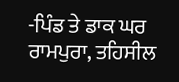-ਪਿੰਡ ਤੇ ਡਾਕ ਘਰ ਰਾਮਪੁਰਾ, ਤਹਿਸੀਲ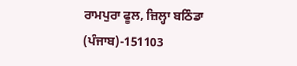ਰਾਮਪੁਰਾ ਫੂਲ, ਜ਼ਿਲ੍ਹਾ ਬਠਿੰਡਾ (ਪੰਜਾਬ)-151103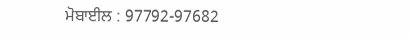ਮੋਬਾਈਲ : 97792-97682